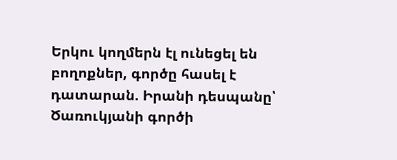Երկու կողմերն էլ ունեցել են բողոքներ, գործը հասել է դատարան. Իրանի դեսպանը՝ Ծառուկյանի գործի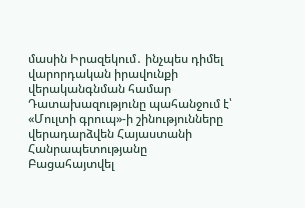մասին Իրազեկում․ ինչպես դիմել վարորդական իրավունքի վերականգնման համար Դատախազությունը պահանջում է՝ «Մուլտի գրուպ»-ի շինությունները վերադարձվեն Հայաստանի Հանրապետությանը Բացահայտվել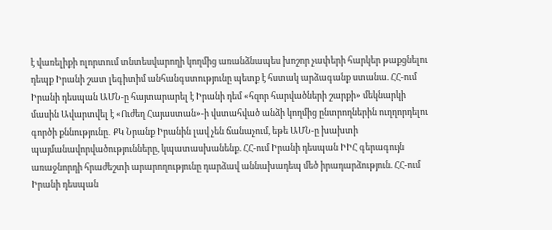է վառելիքի ոլորտում տնտեսվարողի կողմից առանձնապես խոշոր չափերի հարկեր թաքցնելու դեպք Իրանի շատ լեգիտիմ անհանգստությունը պետք է հստակ արձագանք ստանա. ՀՀ-ում Իրանի դեսպան ԱՄՆ-ը հայտարարել է Իրանի դեմ «հզոր հարվածների շարքի» մեկնարկի մասին Ավարտվել է «Ուժեղ Հայաստան»-ի վստահված անձի կողմից ընտրողներին ուղղորդելու գործի քննությունը․ ՔԿ Նրանք Իրանին լավ չեն ճանաչում, եթե ԱՄՆ-ը խախտի պայմանավորվածությունները, կպատասխանենք. ՀՀ-ում Իրանի դեսպան ԻԻՀ գերագույն առաջնորդի հրաժեշտի արարողությունը դարձավ աննախադեպ մեծ իրադարձություն. ՀՀ-ում Իրանի դեսպան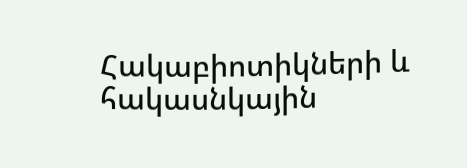Հակաբիոտիկների և հակասնկային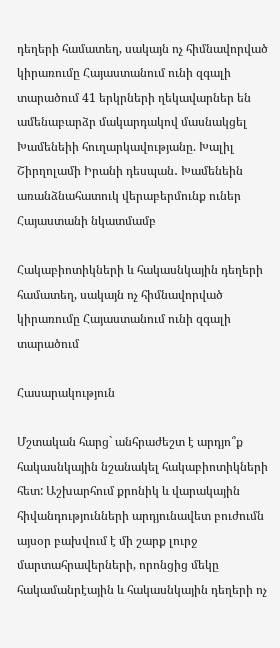դեղերի համատեղ, սակայն ոչ հիմնավորված կիրառումը Հայաստանում ունի զգալի տարածում 41 երկրների ղեկավարներ են ամենաբարձր մակարդակով մասնակցել Խամենեիի հուղարկավությանը. Խալիլ Շիրղոլամի Իրանի դեսպան․ Խամենեին առանձնահատուկ վերաբերմունք ուներ Հայաստանի նկատմամբ

Հակաբիոտիկների և հակասնկային դեղերի համատեղ, սակայն ոչ հիմնավորված կիրառումը Հայաստանում ունի զգալի տարածում

Հասարակություն

Մշտական հարց` անհրաժեշտ է արդյո՞ք հակասնկային նշանակել հակաբիոտիկների հետ: Աշխարհում քրոնիկ և վարակային հիվանդությունների արդյունավետ բուժումն այսօր բախվում է մի շարք լուրջ մարտահրավերների, որոնցից մեկը հակամանրէային և հակասնկային դեղերի ոչ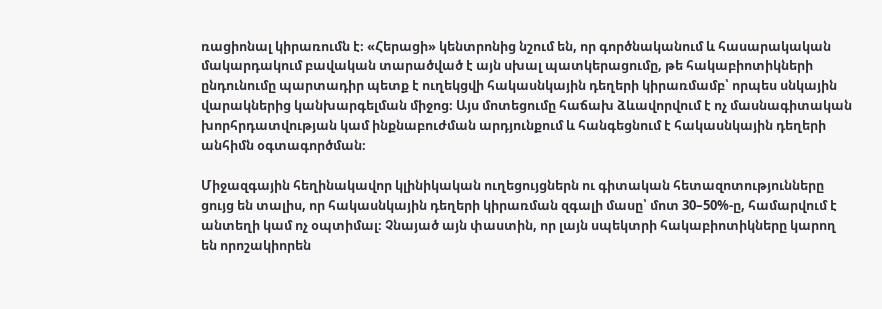ռացիոնալ կիրառումն է։ «Հերացի» կենտրոնից նշում են, որ գործնականում և հասարակական մակարդակում բավական տարածված է այն սխալ պատկերացումը, թե հակաբիոտիկների ընդունումը պարտադիր պետք է ուղեկցվի հակասնկային դեղերի կիրառմամբ՝ որպես սնկային վարակներից կանխարգելման միջոց։ Այս մոտեցումը հաճախ ձևավորվում է ոչ մասնագիտական խորհրդատվության կամ ինքնաբուժման արդյունքում և հանգեցնում է հակասնկային դեղերի անհիմն օգտագործման։

Միջազգային հեղինակավոր կլինիկական ուղեցույցներն ու գիտական հետազոտությունները ցույց են տալիս, որ հակասնկային դեղերի կիրառման զգալի մասը՝ մոտ 30–50%-ը, համարվում է անտեղի կամ ոչ օպտիմալ։ Չնայած այն փաստին, որ լայն սպեկտրի հակաբիոտիկները կարող են որոշակիորեն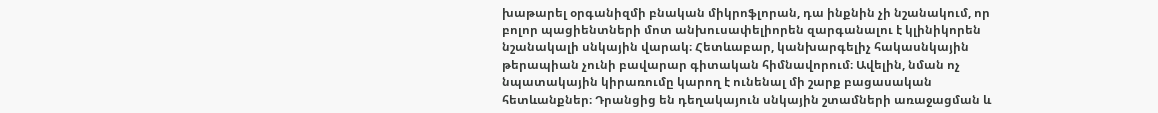խաթարել օրգանիզմի բնական միկրոֆլորան, դա ինքնին չի նշանակում, որ բոլոր պացիենտների մոտ անխուսափելիորեն զարգանալու է կլինիկորեն նշանակալի սնկային վարակ։ Հետևաբար, կանխարգելիչ հակասնկային թերապիան չունի բավարար գիտական հիմնավորում։ Ավելին, նման ոչ նպատակային կիրառումը կարող է ունենալ մի շարք բացասական հետևանքներ։ Դրանցից են դեղակայուն սնկային շտամների առաջացման և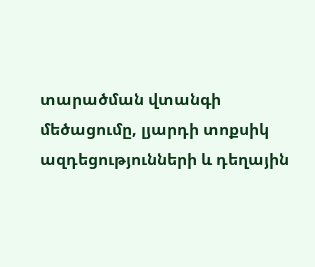տարածման վտանգի մեծացումը, լյարդի տոքսիկ ազդեցությունների և դեղային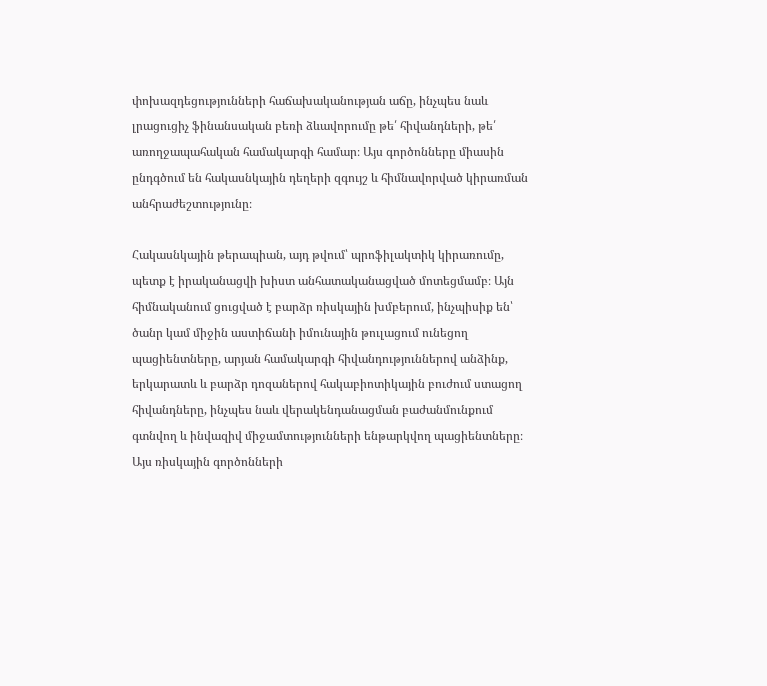փոխազդեցությունների հաճախականության աճը, ինչպես նաև լրացուցիչ ֆինանսական բեռի ձևավորումը թե՛ հիվանդների, թե՛ առողջապահական համակարգի համար։ Այս գործոնները միասին ընդգծում են հակասնկային դեղերի զգույշ և հիմնավորված կիրառման անհրաժեշտությունը։

Հակասնկային թերապիան, այդ թվում՝ պրոֆիլակտիկ կիրառումը, պետք է իրականացվի խիստ անհատականացված մոտեցմամբ։ Այն հիմնականում ցուցված է բարձր ռիսկային խմբերում, ինչպիսիք են՝ ծանր կամ միջին աստիճանի իմունային թուլացում ունեցող պացիենտները, արյան համակարգի հիվանդություններով անձինք, երկարատև և բարձր դոզաներով հակաբիոտիկային բուժում ստացող հիվանդները, ինչպես նաև վերակենդանացման բաժանմունքում գտնվող և ինվազիվ միջամտությունների ենթարկվող պացիենտները։ Այս ռիսկային գործոնների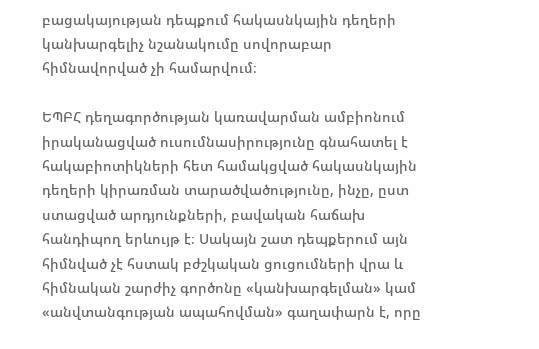բացակայության դեպքում հակասնկային դեղերի կանխարգելիչ նշանակումը սովորաբար հիմնավորված չի համարվում։

ԵՊԲՀ դեղագործության կառավարման ամբիոնում իրականացված ուսումնասիրությունը գնահատել է հակաբիոտիկների հետ համակցված հակասնկային դեղերի կիրառման տարածվածությունը, ինչը, ըստ ստացված արդյունքների, բավական հաճախ հանդիպող երևույթ է։ Սակայն շատ դեպքերում այն հիմնված չէ հստակ բժշկական ցուցումների վրա և հիմնական շարժիչ գործոնը «կանխարգելման» կամ «անվտանգության ապահովման» գաղափարն է, որը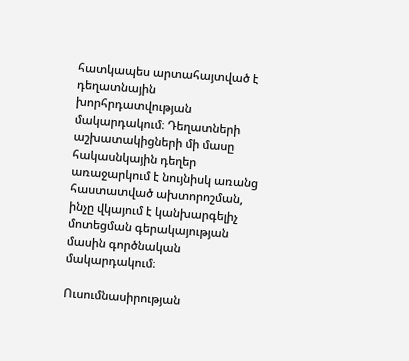հատկապես արտահայտված է դեղատնային խորհրդատվության մակարդակում։ Դեղատների աշխատակիցների մի մասը հակասնկային դեղեր առաջարկում է նույնիսկ առանց հաստատված ախտորոշման, ինչը վկայում է կանխարգելիչ մոտեցման գերակայության մասին գործնական մակարդակում։

Ուսումնասիրության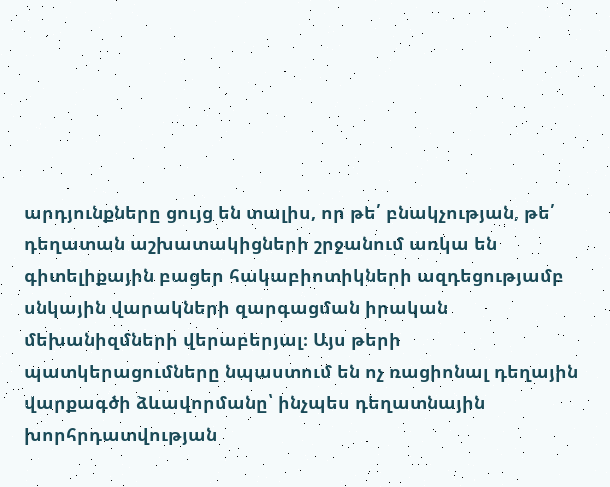արդյունքները ցույց են տալիս, որ թե՛ բնակչության, թե՛ դեղատան աշխատակիցների շրջանում առկա են գիտելիքային բացեր հակաբիոտիկների ազդեցությամբ սնկային վարակների զարգացման իրական մեխանիզմների վերաբերյալ։ Այս թերի պատկերացումները նպաստում են ոչ ռացիոնալ դեղային վարքագծի ձևավորմանը՝ ինչպես դեղատնային խորհրդատվության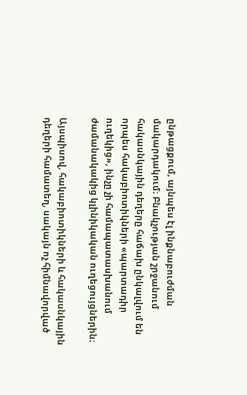ընթացքում, այնպես էլ ինքնաբուժման մակարդակում։ Բնակչության շրջանում հակասնկային դեղերը հաճախ ընկալվում են որպես հակաբիոտիկների «պարտադիր ուղեկից», ինչը չի համապատասխանում ժամանակակից կլինիկական ուղեցույցներին։

Այսպիսով, հակաբիոտիկների և հակասնկային դեղերի համատեղ, սակայն ոչ հիմնավորված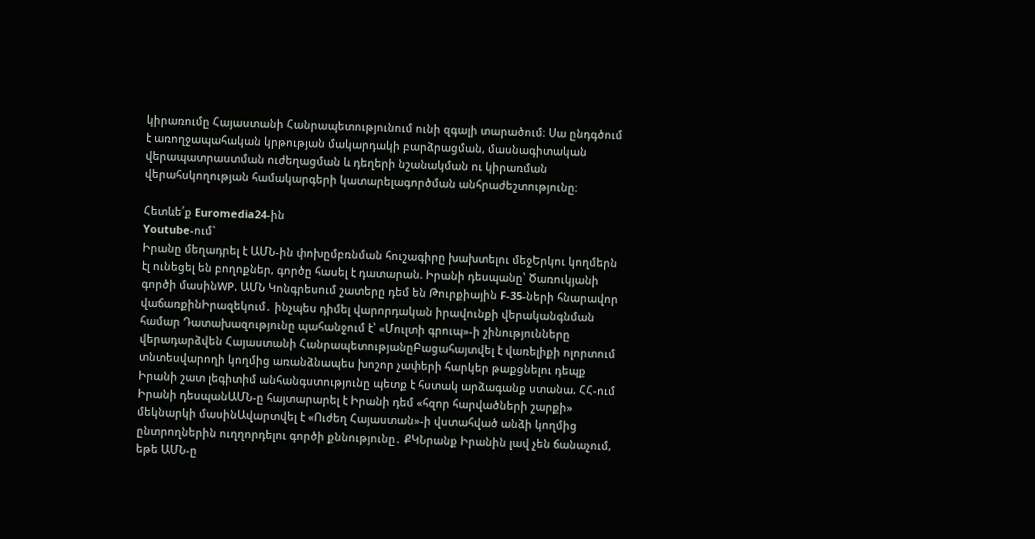կիրառումը Հայաստանի Հանրապետությունում ունի զգալի տարածում։ Սա ընդգծում է առողջապահական կրթության մակարդակի բարձրացման, մասնագիտական վերապատրաստման ուժեղացման և դեղերի նշանակման ու կիրառման վերահսկողության համակարգերի կատարելագործման անհրաժեշտությունը։

Հետևե՛ք Euromedia24-ին
Youtube-ում`
Իրանը մեղադրել է ԱՄՆ-ին փոխըմբռնման հուշագիրը խախտելու մեջԵրկու կողմերն էլ ունեցել են բողոքներ, գործը հասել է դատարան. Իրանի դեսպանը՝ Ծառուկյանի գործի մասինWP. ԱՄՆ Կոնգրեսում շատերը դեմ են Թուրքիային F-35-ների հնարավոր վաճառքինԻրազեկում․ ինչպես դիմել վարորդական իրավունքի վերականգնման համար Դատախազությունը պահանջում է՝ «Մուլտի գրուպ»-ի շինությունները վերադարձվեն Հայաստանի ՀանրապետությանըԲացահայտվել է վառելիքի ոլորտում տնտեսվարողի կողմից առանձնապես խոշոր չափերի հարկեր թաքցնելու դեպք Իրանի շատ լեգիտիմ անհանգստությունը պետք է հստակ արձագանք ստանա. ՀՀ-ում Իրանի դեսպանԱՄՆ-ը հայտարարել է Իրանի դեմ «հզոր հարվածների շարքի» մեկնարկի մասինԱվարտվել է «Ուժեղ Հայաստան»-ի վստահված անձի կողմից ընտրողներին ուղղորդելու գործի քննությունը․ ՔԿՆրանք Իրանին լավ չեն ճանաչում, եթե ԱՄՆ-ը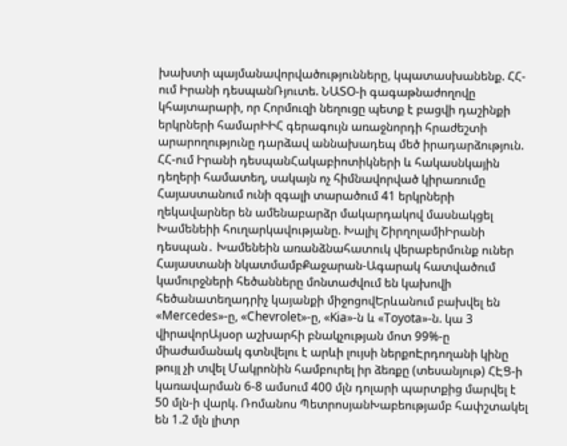խախտի պայմանավորվածությունները, կպատասխանենք. ՀՀ-ում Իրանի դեսպանՌյուտե. ՆԱՏՕ-ի գագաթնաժողովը կհայտարարի, որ Հորմուզի նեղուցը պետք է բացվի դաշինքի երկրների համարԻԻՀ գերագույն առաջնորդի հրաժեշտի արարողությունը դարձավ աննախադեպ մեծ իրադարձություն. ՀՀ-ում Իրանի դեսպանՀակաբիոտիկների և հակասնկային դեղերի համատեղ, սակայն ոչ հիմնավորված կիրառումը Հայաստանում ունի զգալի տարածում 41 երկրների ղեկավարներ են ամենաբարձր մակարդակով մասնակցել Խամենեիի հուղարկավությանը. Խալիլ ՇիրղոլամիԻրանի դեսպան․ Խամենեին առանձնահատուկ վերաբերմունք ուներ Հայաստանի նկատմամբՔաջարան-Ագարակ հատվածում կամուրջների հեծանները մոնտաժվում են կախովի հեծանատեղադրիչ կայանքի միջոցովԵրևանում բախվել են «Mercedes»-ը, «Chevrolet»-ը, «Kia»-ն և «Toyota»-ն. կա 3 վիրավորԱյսօր աշխարհի բնակչության մոտ 99%-ը միաժամանակ գտնվելու է արևի լույսի ներքոԷրդողանի կինը թույլ չի տվել Մակրոնին համբուրել իր ձեռքը (տեսանյութ) ՀԷՑ-ի կառավարման 6-8 ամսում 400 մլն դոլարի պարտքից մարվել է 50 մլն-ի վարկ. Ռոմանոս ՊետրոսյանԽաբեությամբ հափշտակել են 1.2 մլն լիտր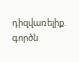դիզվառելիք. գործն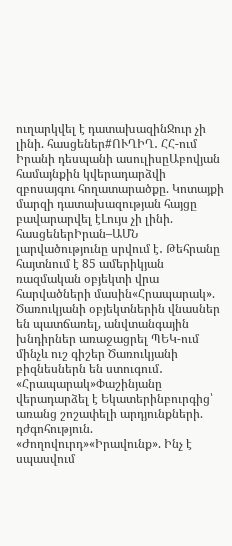ուղարկվել է դատախազինՋուր չի լինի. հասցեներ#ՈՒՂԻՂ․ ՀՀ-ում Իրանի դեսպանի ասուլիսըԱբովյան համայնքին կվերադարձվի զբոսայգու հողատարածքը. Կոտայքի մարզի դատախազության հայցը բավարարվել էԼույս չի լինի. հասցեներԻրան–ԱՄՆ լարվածությունը սրվում է․ Թեհրանը հայտնում է 85 ամերիկյան ռազմական օբյեկտի վրա հարվածների մասին«Հրապարակ». Ծառուկյանի օբյեկտներին վնասներ են պատճառել, անվտանգային խնդիրներ առաջացրել ՊԵԿ-ում մինչև ուշ գիշեր Ծառուկյանի բիզնեսներն են ստուգում․ «Հրապարակ»Փաշինյանը վերադարձել է Եկատերինբուրգից՝ առանց շոշափելի արդյունքների. դժգոհություն. «Ժողովուրդ»«Իրավունք». Ինչ է սպասվում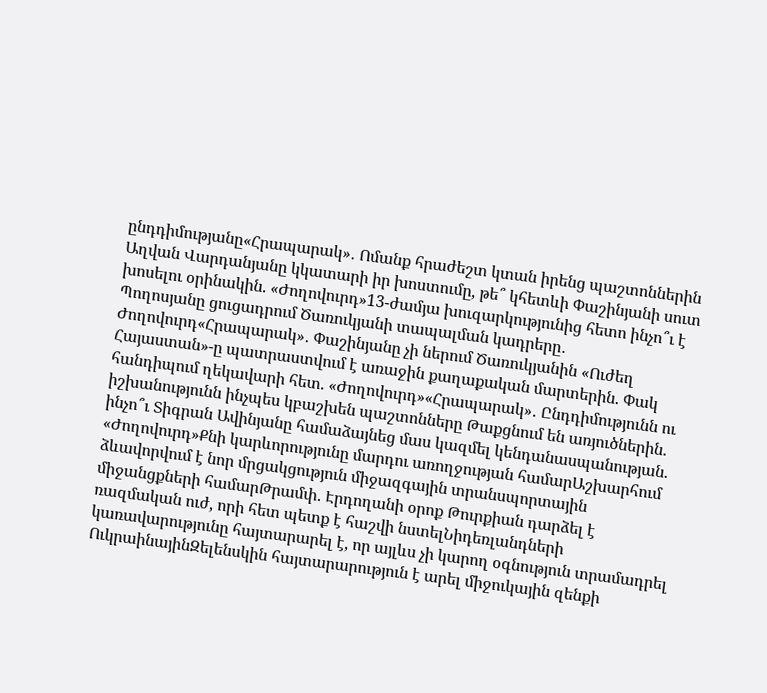ընդդիմությանը«Հրապարակ»․ Ոմանք հրաժեշտ կտան իրենց պաշտոններին Աղվան Վարդանյանը կկատարի իր խոստումը, թե՞ կհետևի Փաշինյանի սուտ խոսելու օրինակին. «Ժողովուրդ»13-ժամյա խուզարկությունից հետո ինչո՞ւ է Պողոսյանը ցուցադրում Ծառուկյանի տապալման կադրերը․ Ժողովուրդ«Հրապարակ»․ Փաշինյանը չի ներում Ծառուկյանին «Ուժեղ Հայաստան»-ը պատրաստվում է առաջին քաղաքական մարտերին. Փակ հանդիպում ղեկավարի հետ. «Ժողովուրդ»«Հրապարակ»․ Ընդդիմությունն ու իշխանությունն ինչպես կբաշխեն պաշտոնները Թաքցնում են առյուծներին. ինչո՞ւ Տիգրան Ավինյանը համաձայնեց մաս կազմել կենդանասպանության. «Ժողովուրդ»Քնի կարևորությունը մարդու առողջության համարԱշխարհում ձևավորվում է նոր մրցակցություն միջազգային տրանսպորտային միջանցքների համարԹրամփ. Էրդողանի օրոք Թուրքիան դարձել է ռազմական ուժ, որի հետ պետք է հաշվի նստելՆիդեռլանդների կառավարությունը հայտարարել է, որ այլևս չի կարող օգնություն տրամադրել ՈւկրաինայինԶելենսկին հայտարարություն է արել միջուկային զենքի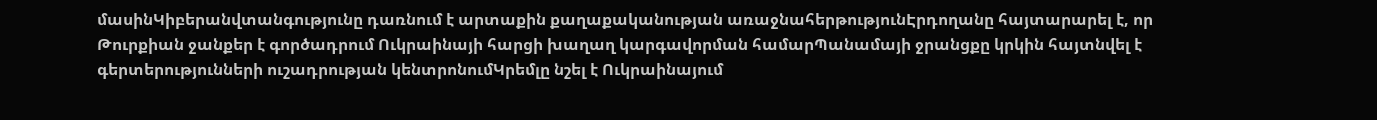մասինԿիբերանվտանգությունը դառնում է արտաքին քաղաքականության առաջնահերթությունԷրդողանը հայտարարել է, որ Թուրքիան ջանքեր է գործադրում Ուկրաինայի հարցի խաղաղ կարգավորման համարՊանամայի ջրանցքը կրկին հայտնվել է գերտերությունների ուշադրության կենտրոնումԿրեմլը նշել է Ուկրաինայում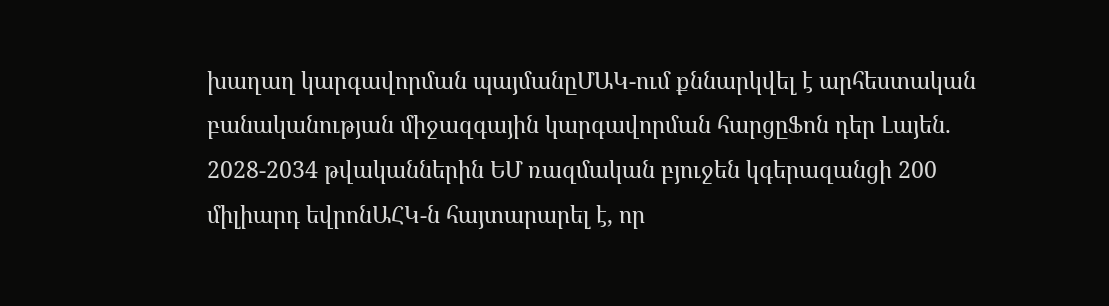խաղաղ կարգավորման պայմանըՄԱԿ-ում քննարկվել է արհեստական բանականության միջազգային կարգավորման հարցըՖոն դեր Լայեն. 2028-2034 թվականներին ԵՄ ռազմական բյուջեն կգերազանցի 200 միլիարդ եվրոնԱՀԿ-ն հայտարարել է, որ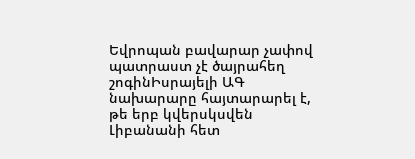Եվրոպան բավարար չափով պատրաստ չէ ծայրահեղ շոգինԻսրայելի ԱԳ նախարարը հայտարարել է, թե երբ կվերսկսվեն Լիբանանի հետ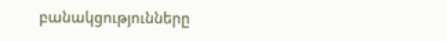բանակցությունները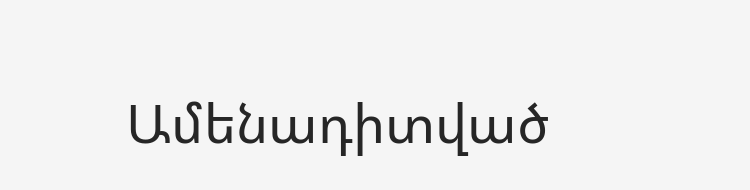Ամենադիտված